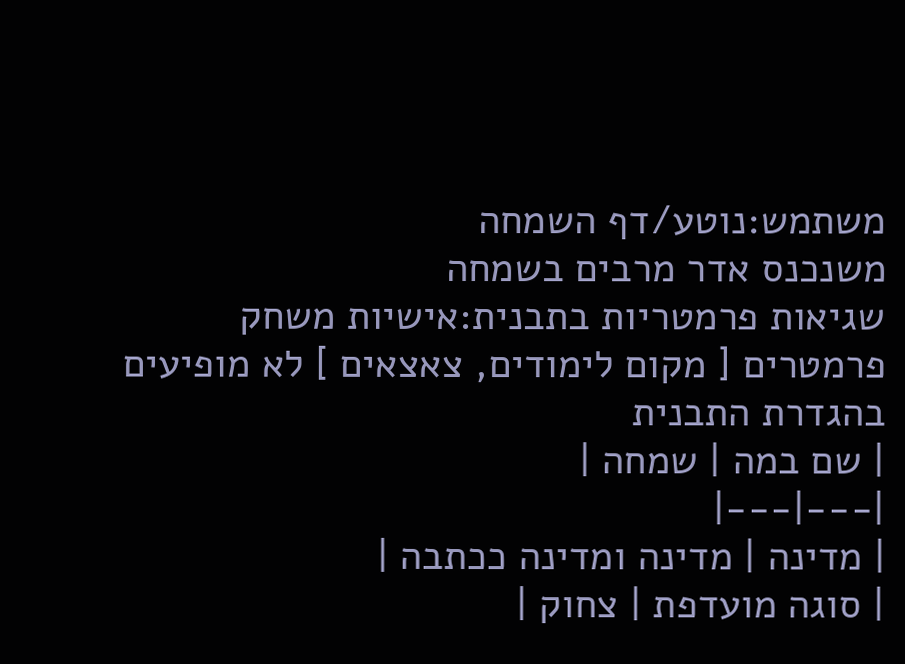משתמש:נוטע/דף השמחה
משנכנס אדר מרבים בשמחה
שגיאות פרמטריות בתבנית:אישיות משחק
פרמטרים [ מקום לימודים, צאצאים ] לא מופיעים בהגדרת התבנית
| שם במה | שמחה |
|---|---|
| מדינה | מדינה ומדינה ככתבה |
| סוגה מועדפת | צחוק |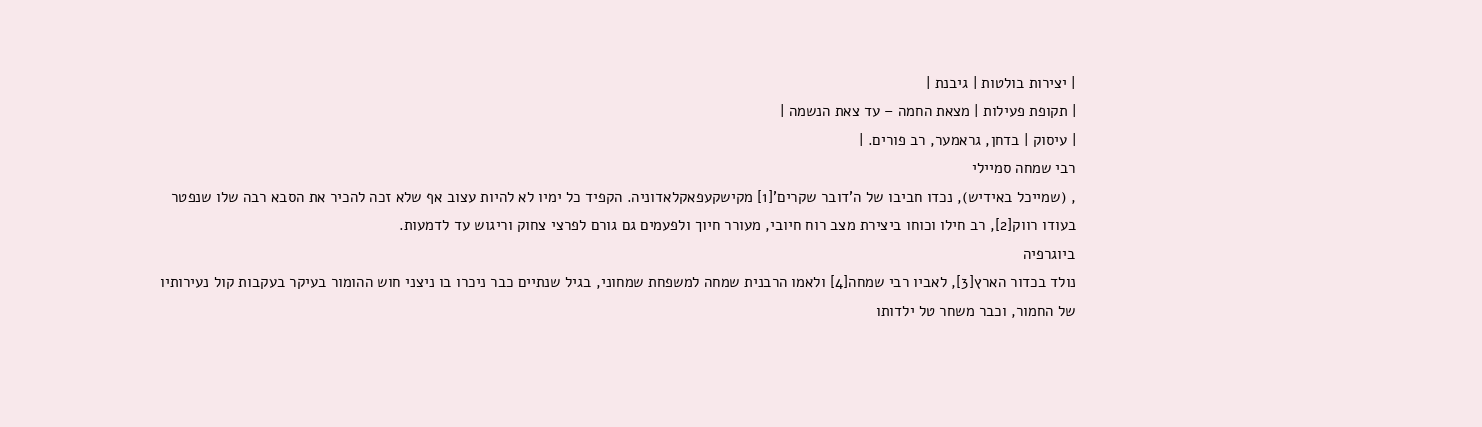| יצירות בולטות | גיבנת |
| תקופת פעילות | מצאת החמה – עד צאת הנשמה |
| עיסוק | בדחן, גראמער, רב פורים. |
רבי שמחה סמיילי
, (שמייכל באידיש), נכדו חביבו של ה'דובר שקרים'[1] מקישקעפאקלאדוניה. הקפיד כל ימיו לא להיות עצוב אף שלא זכה להכיר את הסבא רבה שלו שנפטר בעודו רווק[2], רב חילו וכוחו ביצירת מצב רוח חיובי, מעורר חיוך ולפעמים גם גורם לפרצי צחוק וריגוש עד לדמעות.
ביוגרפיה
נולד בכדור הארץ[3], לאביו רבי שמחה[4] ולאמו הרבנית שמחה למשפחת שמחוני, בגיל שנתיים כבר ניכרו בו ניצני חוש ההומור בעיקר בעקבות קול נעירותיו של החמור, וכבר משחר טל ילדותו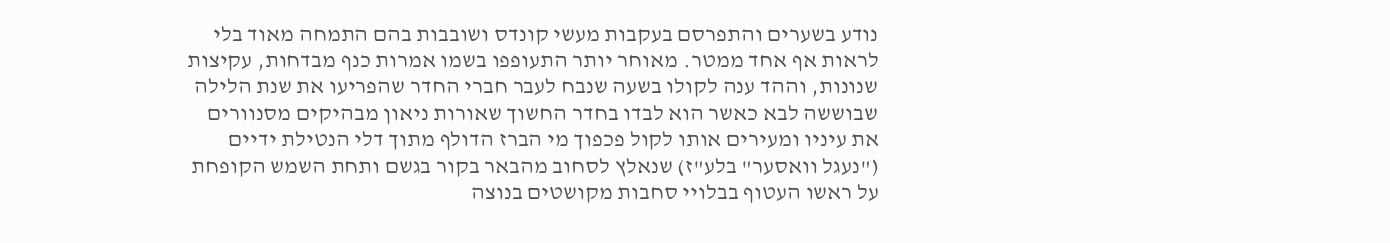נודע בשערים והתפרסם בעקבות מעשי קונדס ושובבות בהם התמחה מאוד בלי לראות אף אחד ממטר. מאוחר יותר התעופפו בשמו אמרות כנף מבדחות, עקיצות שנונות, וההד ענה לקולו בשעה שנבח לעבר חברי החדר שהפריעו את שנת הלילה שבוששה לבא כאשר הוא לבדו בחדר החשוך שאורות ניאון מבהיקים מסנוורים את עיניו ומעירים אותו לקול פכפוך מי הברז הדולף מתוך דלי הנטילת ידיים ("נעגל וואסער" בלע"ז) שנאלץ לסחוב מהבאר בקור בגשם ותחת השמש הקופחת על ראשו העטוף בבלויי סחבות מקושטים בנוצה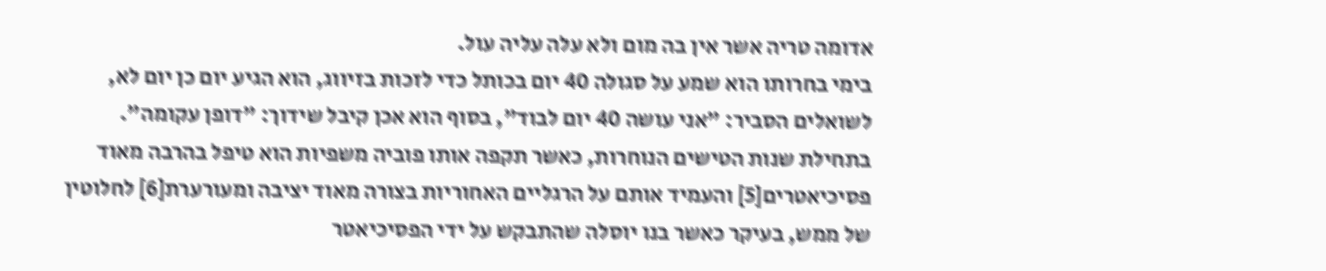אדומה טריה אשר אין בה מום ולא עלה עליה עול.
בימי בחרותו הוא שמע על סגולה 40 יום בכותל כדי לזכות בזיווג, הוא הגיע יום כן יום לא, לשואלים הסביר: "אני עושה 40 יום לבוד", בסוף הוא אכן קיבל שידוך: "דופן עקומה".
בתחילת שנות הטישים הנוחרות, כאשר תקפה אותו פוביה משפיות הוא טיפל בהרבה מאוד פסיכיאטרים[5] והעמיד אותם על הרגליים האחוריות בצורה מאוד יציבה ומעורערת[6] לחלוטין של ממש, בעיקר כאשר בנו יוסלה שהתבקש על ידי הפסיכיאטר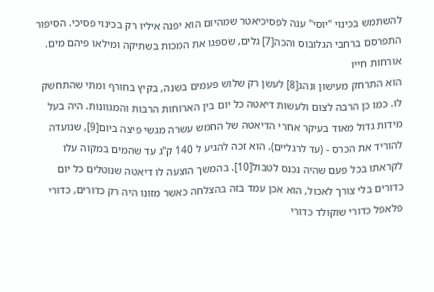להשתמש בכינוי "יוסי" ענה לפסיכיאטר שמהיום הוא יפנה איליו רק בכינוי פסיכי. הסיפור התפרסם ברחבי הגלובוס והכה[7] גלים, שספגו את המכות בשתיקה ומילאו פיהם מים.
אורחות חייו
הוא התרחק מעישון ונהג[8] לעשן רק שלוש פעמים בשנה, בקיץ בחורף ומתי שהתחשק לו. כמו כן הרבה לצום ולעשות דיאטה כל יום בין הארוחות הרבות והמגוונות. היה בעל מידות גדול מאוד בעיקר אחרי הדיאטה של החמש עשרה מגשי פיצה ביום[9], שנועדה להוריד את הכרס - (עד לרגליים). הוא זכה להגיע ל 140 ק"ג עד שהמים במקוה עלו לקראתו בכל פעם שהיה נכנס לטבול[10]. בהמשך הוצעה לו דיאטה שנוטלים כל יום כדורים בלי צורך לאכול, הוא אכן עמד בזה בהצלחה כאשר מזונו היה רק כדורים, כדורי פלאפל כדורי שוקולד כדורי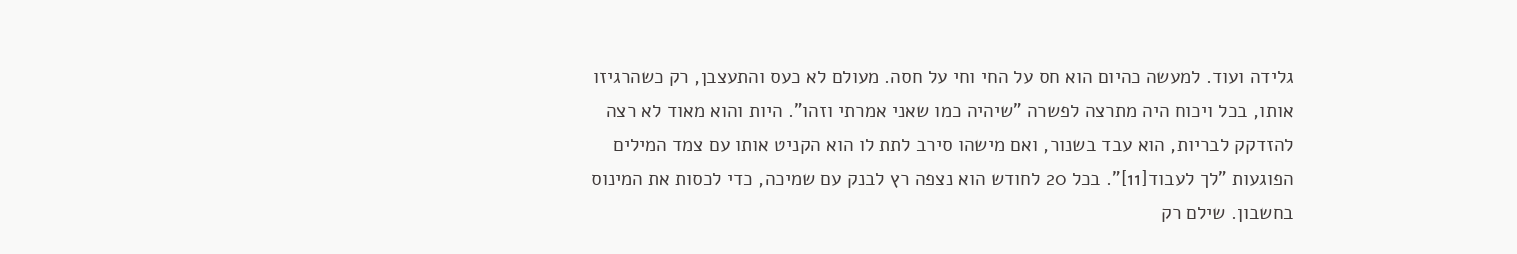גלידה ועוד. למעשה כהיום הוא חס על החי וחי על חסה. מעולם לא כעס והתעצבן, רק כשהרגיזו אותו, בכל ויכוח היה מתרצה לפשרה "שיהיה כמו שאני אמרתי וזהו". היות והוא מאוד לא רצה להזדקק לבריות, הוא עבד בשנור, ואם מישהו סירב לתת לו הוא הקניט אותו עם צמד המילים הפוגעות "לך לעבוד[11]". בכל 20 לחודש הוא נצפה רץ לבנק עם שמיכה, כדי לכסות את המינוס בחשבון. שילם רק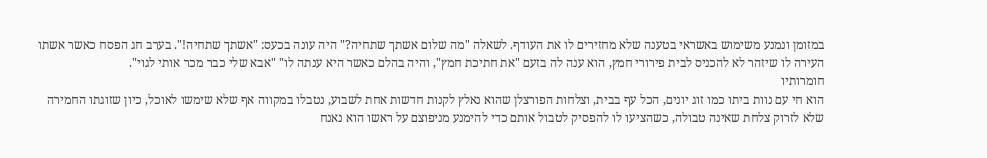במזומן ונמנע משימוש באשראי בטענה שלא מחזירים לו את העודף. לשאלה "מה שלום אשתך שתחיה?" היה עונה בכעס: "אשתך שתחיה!". בערב חג הפסח כאשר אשתו העירה לו שיזהר לא להכניס לבית פירורי חמץ, הוא ענה לה בזעם "את חתיכת חמץ", והיה בהלם כאשר היא ענתה לו" "אבא שלי כבר מכר אותי לגוי".
חומרותיו
הוא חי עם נוות ביתו כמו זוג יונים, הכל עף בבית, וצלחות הפורצלן שהוא נאלץ לקנות חדשות אחת לשבוע, נטבלו במקווה אף שלא שימשו לאוכל, כיון שזוגתו החמירה שלא לזרוק צלחת שאינה טבולה, כשהציעו לו להפסיק לטבול אותם כדי להימנע מניפוצם על ראשו הוא נאנח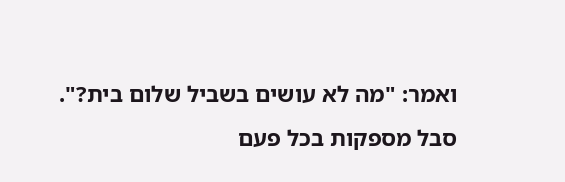ואמר: "מה לא עושים בשביל שלום בית?". סבל מספקות בכל פעם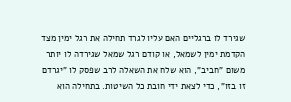שגירד לו ברגליים האם עליו לגרד תחילה את רגל ימין מצד הקדמת ימין לשמאל, או קודם רגל שמאל שגירדה לו יותר משום "חביב", הוא שלח את השאלה לרב שפסק לו "יגרדם זו בזו", כדי לצאת ידי חובת כל השיטות. בתחילה הוא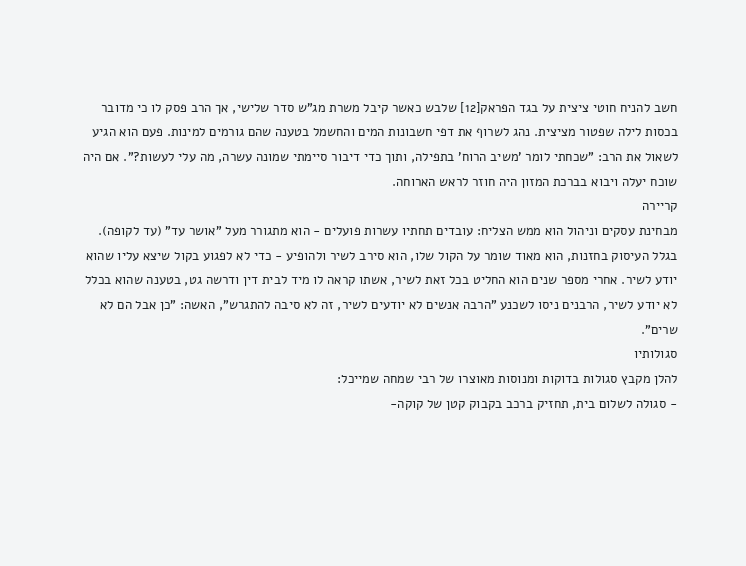חשב להניח חוטי ציצית על בגד הפראק[12] שלבש כאשר קיבל משרת מג"ש סדר שלישי, אך הרב פסק לו כי מדובר בכסות לילה שפטור מציצית. נהג לשרוף את דפי חשבונות המים והחשמל בטענה שהם גורמים למינות. פעם הוא הגיע לשאול את הרב: "שכחתי לומר 'משיב הרוח' בתפילה, ותוך כדי דיבור סיימתי שמונה עשרה, מה עלי לעשות?". אם היה שוכח יעלה ויבוא בברכת המזון היה חוזר לראש הארוחה.
קריירה
מבחינת עסקים וניהול הוא ממש הצליח: עובדים תחתיו עשרות פועלים - הוא מתגורר מעל "אושר עד" (עד לקופה). בגלל העיסוק בחזנות, הוא מאוד שומר על הקול שלו, הוא סירב לשיר ולהופיע - כדי לא לפגוע בקול שיצא עליו שהוא יודע לשיר. אחרי מספר שנים הוא החליט בכל זאת לשיר, אשתו קראה לו מיד לבית דין ודרשה גט, בטענה שהוא בכלל לא יודע לשיר, הרבנים ניסו לשכנע "הרבה אנשים לא יודעים לשיר, זה לא סיבה להתגרש", האשה: "כן אבל הם לא שרים".
סגולותיו
להלן מקבץ סגולות בדוקות ומנוסות מאוצרו של רבי שמחה שמייכל:
- סגולה לשלום בית, תחזיק ברכב בקבוק קטן של קוקה-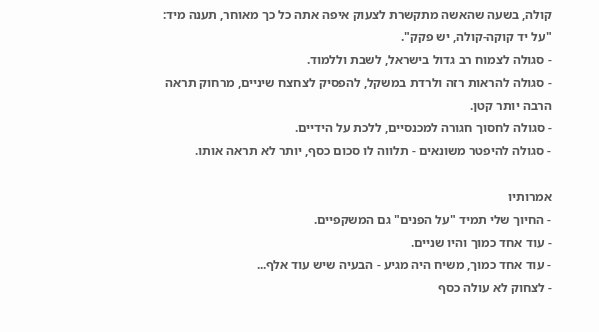קולה, בשעה שהאשה מתקשרת לצעוק איפה אתה כל כך מאוחר, תענה מיד: "על יד קוקה-קולה, יש פקק".
- סגולה לצמוח רב גדול בישראל, לשבת וללמוד.
- סגולה להראות רזה ולרדת במשקל, להפסיק לצחצח שיניים, מרחוק תראה הרבה יותר קטן.
- סגולה לחסוך חגורה למכנסיים, ללכת על הידיים.
- סגולה להיפטר משונאים - תלווה לו סכום כסף, יותר לא תראה אותו.

אמרותיו
- החיוך שלי תמיד "על הפנים" גם המשקפיים.
- עוד אחד כמוך והיו שניים.
- עוד אחד כמוך, משיח היה מגיע - הבעיה שיש עוד אלף...
- לצחוק לא עולה כסף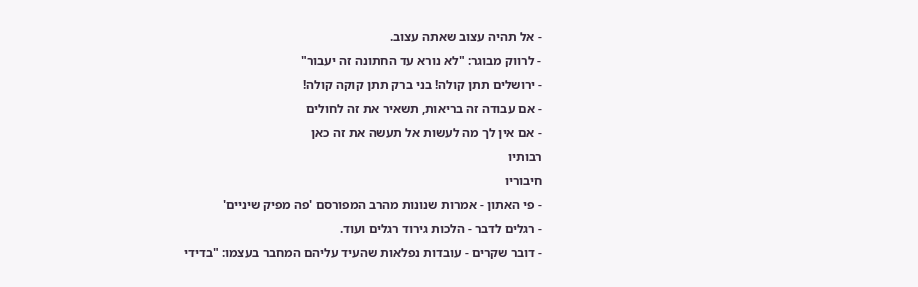- אל תהיה עצוב שאתה עצוב.
- לרווק מבוגר: "לא נורא עד החתונה זה יעבור"
- ירושלים תתן קולה! בני ברק תתן קוקה קולה!
- אם עבודה זה בריאות, תשאיר את זה לחולים
- אם אין לך מה לעשות אל תעשה את זה כאן
רבותיו
חיבוריו
- פי האתון - אמרות שנונות מהרב המפורסם 'פה מפיק שיניים'
- רגלים לדבר - הלכות גירוד רגלים ועוד.
- דובר שקרים - עובדות נפלאות שהעיד עליהם המחבר בעצמו: "בדידי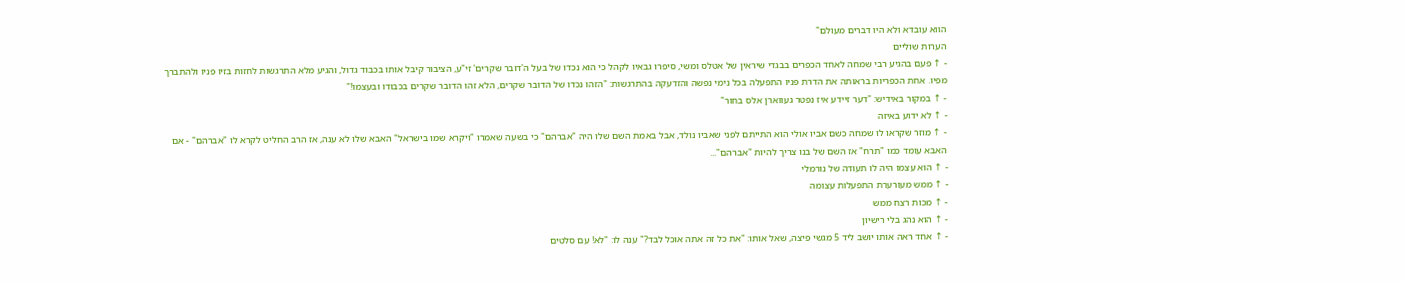הווא עובדא ולא היו דברים מעולם"
הערות שוליים
- ↑ פעם בהגיע רבי שמחה לאחד הכפרים בבגדי שיראין של אטלס ומשי, סיפרו גבאיו לקהל כי הוא נכדו של בעל ה'דובר שקרים' זי"ע, הציבור קיבל אותו בכבוד גדול, והגיע מלא התרגשות לחזות בזיו פניו ולהתברך מפיו. אחת הכפריות בראותה את הדרת פניו התפעלה בכל נימי נפשה והזדעקה בהתרגשות: "הזהו נכדו של הדובר שקרים, הלא זהו הדובר שקרים בכבודו ובעצמו!"
- ↑ במקור באידיש: "דער זיידע איז נפטר געווארן אלס בחור"
- ↑ לא ידוע באיזה
- ↑ מוזר שקראו לו שמחה כשם אביו אולי הוא התייתם לפני שאביו נולד, אבל באמת השם שלו היה "אברהם" כי בשעה שאמרו "ויקרא שמו בישראל" האבא שלו לא ענה, אז הרב החליט לקרא לו "אברהם" - אם האבא עומד כמו "תרח" אז השם של בנו צריך להיות "אברהם"...
- ↑ הוא עצמו היה לו תעודה של נורמלי
- ↑ ממש מעורערת התפעלות עצומה
- ↑ מכות רצח ממש
- ↑ הוא נהג בלי רישיון
- ↑ אחד ראה אותו יושב ליד 5 מגשי פיצה, שאל אותו: "את כל זה אתה אוכל לבד?" ענה לו: "לא! עם סלטים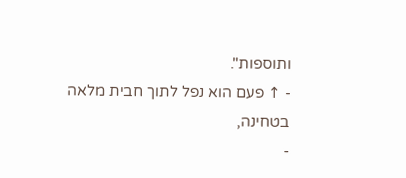ותוספות".
- ↑ פעם הוא נפל לתוך חבית מלאה בטחינה,
-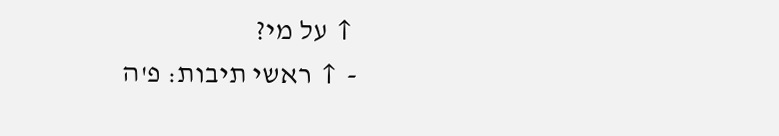↑ על מי?
- ↑ ראשי תיבות: פ'ה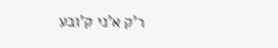ר'ק א'ני ק'ובע